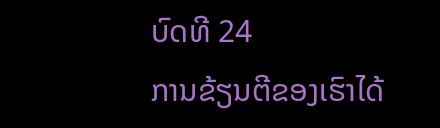ບົດທີ 24
ການຂ້ຽນຕີຂອງເຮົາໄດ້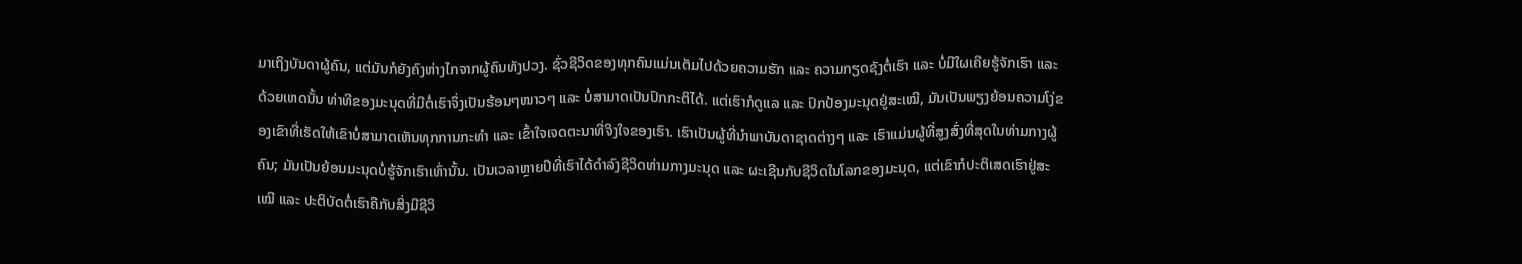ມາເຖິງບັນດາຜູ້ຄົນ, ແຕ່ມັນກໍຍັງຄົງຫ່າງໄກຈາກຜູ້ຄົນທັງປວງ. ຊົ່ວຊີວິດຂອງທຸກຄົນແມ່ນເຕັມໄປດ້ວຍຄວາມຮັກ ແລະ ຄວາມກຽດຊັງຕໍ່ເຮົາ ແລະ ບໍ່ມີໃຜເຄີຍຮູ້ຈັກເຮົາ ແລະ ດ້ວຍເຫດນັ້ນ ທ່າທີຂອງມະນຸດທີ່ມີຕໍ່ເຮົາຈຶ່ງເປັນຮ້ອນໆໜາວໆ ແລະ ບໍ່ສາມາດເປັນປົກກະຕິໄດ້. ແຕ່ເຮົາກໍດູແລ ແລະ ປົກປ້ອງມະນຸດຢູ່ສະເໝີ, ມັນເປັນພຽງຍ້ອນຄວາມໂງ່ຂອງເຂົາທີ່ເຮັດໃຫ້ເຂົາບໍ່ສາມາດເຫັນທຸກການກະທຳ ແລະ ເຂົ້າໃຈເຈດຕະນາທີ່ຈິງໃຈຂອງເຮົາ. ເຮົາເປັນຜູ້ທີ່ນໍາພາບັນດາຊາດຕ່າງໆ ແລະ ເຮົາແມ່ນຜູ້ທີ່ສູງສົ່ງທີ່ສຸດໃນທ່າມກາງຜູ້ຄົນ; ມັນເປັນຍ້ອນມະນຸດບໍ່ຮູ້ຈັກເຮົາເທົ່ານັ້ນ. ເປັນເວລາຫຼາຍປີທີ່ເຮົາໄດ້ດຳລົງຊີວິດທ່າມກາງມະນຸດ ແລະ ຜະເຊີນກັບຊີວິດໃນໂລກຂອງມະນຸດ, ແຕ່ເຂົາກໍປະຕິເສດເຮົາຢູ່ສະເໝີ ແລະ ປະຕິບັດຕໍ່ເຮົາຄືກັບສິ່ງມີຊີວິ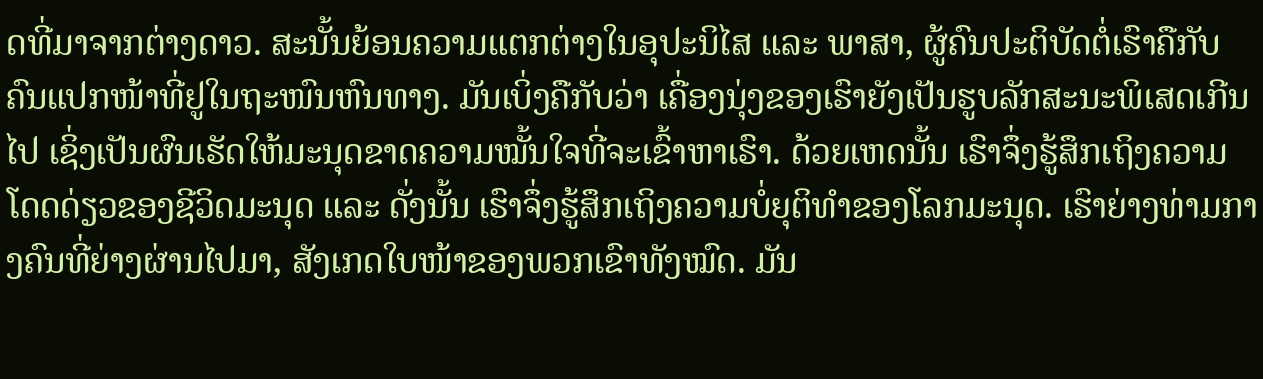ດທີ່ມາຈາກຕ່າງດາວ. ສະນັ້ນຍ້ອນຄວາມແຕກຕ່າງໃນອຸປະນິໄສ ແລະ ພາສາ, ຜູ້ຄົນປະຕິບັດຕໍ່ເຮົາຄືກັບຄົນແປກໜ້າທີ່ຢູໃນຖະໜົນຫົນທາງ. ມັນເບິ່ງຄືກັບວ່າ ເຄື່ອງນຸ່ງຂອງເຮົາຍັງເປັນຮູບລັກສະນະພິເສດເກີນໄປ ເຊິ່ງເປັນຜົນເຮັດໃຫ້ມະນຸດຂາດຄວາມໝັ້ນໃຈທີ່ຈະເຂົ້າຫາເຮົາ. ດ້ວຍເຫດນັ້ນ ເຮົາຈຶ່ງຮູ້ສຶກເຖິງຄວາມໂດດດ່ຽວຂອງຊີວິດມະນຸດ ແລະ ດັ່ງນັ້ນ ເຮົາຈຶ່ງຮູ້ສຶກເຖິງຄວາມບໍ່ຍຸຕິທຳຂອງໂລກມະນຸດ. ເຮົາຍ່າງທ່າມກາງຄົນທີ່ຍ່າງຜ່ານໄປມາ, ສັງເກດໃບໜ້າຂອງພວກເຂົາທັງໝົດ. ມັນ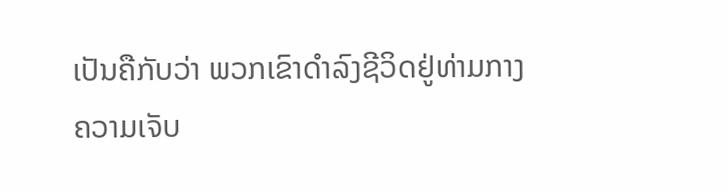ເປັນຄືກັບວ່າ ພວກເຂົາດຳລົງຊີວິດຢູ່ທ່າມກາງຄວາມເຈັບ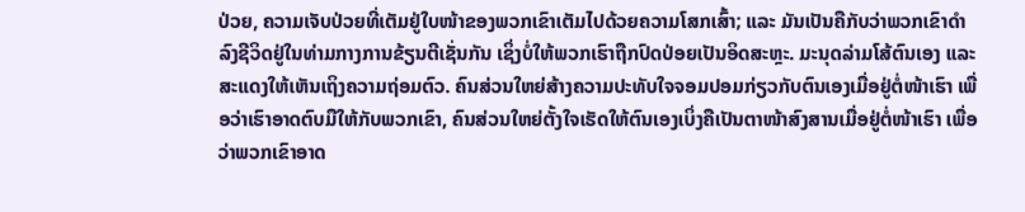ປ່ວຍ, ຄວາມເຈັບປ່ວຍທີ່ເຕັມຢູ່ໃບໜ້າຂອງພວກເຂົາເຕັມໄປດ້ວຍຄວາມໂສກເສົ້າ; ແລະ ມັນເປັນຄືກັບວ່າພວກເຂົາດໍາລົງຊີວິດຢູ່ໃນທ່າມກາງການຂ້ຽນຕີເຊັ່ນກັນ ເຊິ່ງບໍ່ໃຫ້ພວກເຮົາຖືກປົດປ່ອຍເປັນອິດສະຫຼະ. ມະນຸດລ່າມໂສ້ຕົນເອງ ແລະ ສະແດງໃຫ້ເຫັນເຖິງຄວາມຖ່ອມຕົວ. ຄົນສ່ວນໃຫຍ່ສ້າງຄວາມປະທັບໃຈຈອມປອມກ່ຽວກັບຕົນເອງເມື່ອຢູ່ຕໍ່ໜ້າເຮົາ ເພື່ອວ່າເຮົາອາດຕົບມືໃຫ້ກັບພວກເຂົາ, ຄົນສ່ວນໃຫຍ່ຕັ້ງໃຈເຮັດໃຫ້ຕົນເອງເບິ່ງຄືເປັນຕາໜ້າສົງສານເມື່ອຢູ່ຕໍ່ໜ້າເຮົາ ເພື່ອວ່າພວກເຂົາອາດ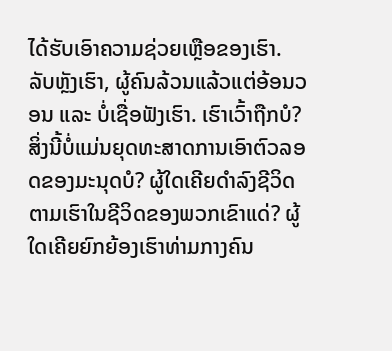ໄດ້ຮັບເອົາຄວາມຊ່ວຍເຫຼືອຂອງເຮົາ. ລັບຫຼັງເຮົາ, ຜູ້ຄົນລ້ວນແລ້ວແຕ່ອ້ອນວອນ ແລະ ບໍ່ເຊື່ອຟັງເຮົາ. ເຮົາເວົ້າຖືກບໍ? ສິ່ງນີ້ບໍ່ແມ່ນຍຸດທະສາດການເອົາຕົວລອດຂອງມະນຸດບໍ? ຜູ້ໃດເຄີຍດຳລົງຊີວິດຕາມເຮົາໃນຊີວິດຂອງພວກເຂົາແດ່? ຜູ້ໃດເຄີຍຍົກຍ້ອງເຮົາທ່າມກາງຄົນ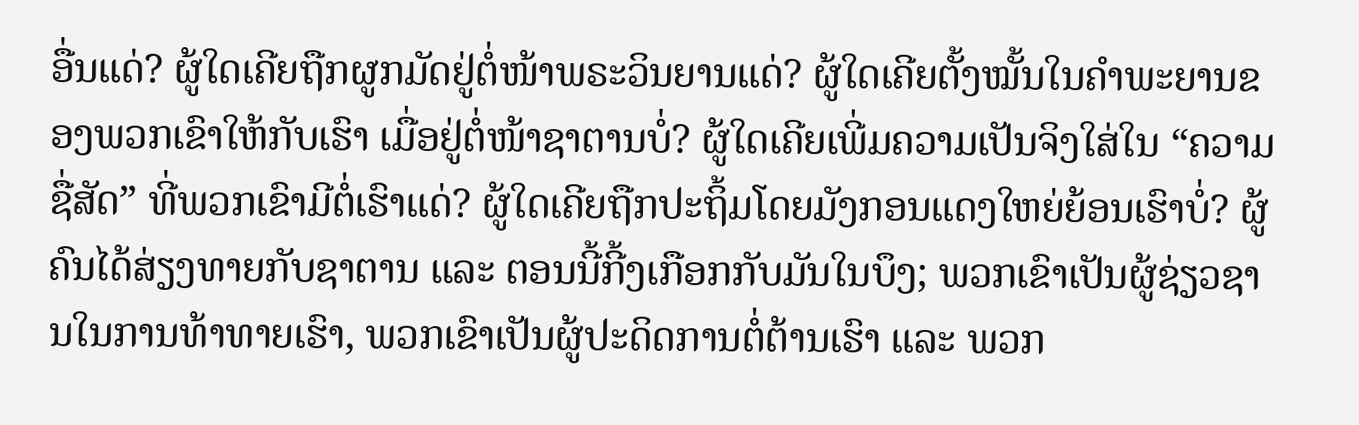ອື່ນແດ່? ຜູ້ໃດເຄີຍຖືກຜູກມັດຢູ່ຕໍ່ໜ້າພຣະວິນຍານແດ່? ຜູ້ໃດເຄີຍຕັ້ງໝັ້ນໃນຄຳພະຍານຂອງພວກເຂົາໃຫ້ກັບເຮົາ ເມື່ອຢູ່ຕໍ່ໜ້າຊາຕານບໍ່? ຜູ້ໃດເຄີຍເພີ່ມຄວາມເປັນຈິງໃສ່ໃນ “ຄວາມຊື່ສັດ” ທີ່ພວກເຂົາມີຕໍ່ເຮົາແດ່? ຜູ້ໃດເຄີຍຖືກປະຖິ້ມໂດຍມັງກອນແດງໃຫຍ່ຍ້ອນເຮົາບໍ່? ຜູ້ຄົນໄດ້ສ່ຽງທາຍກັບຊາຕານ ແລະ ຕອນນີ້ກີ້ງເກືອກກັບມັນໃນບຶງ; ພວກເຂົາເປັນຜູ້ຊ່ຽວຊານໃນການທ້າທາຍເຮົາ, ພວກເຂົາເປັນຜູ້ປະດິດການຕໍ່ຕ້ານເຮົາ ແລະ ພວກ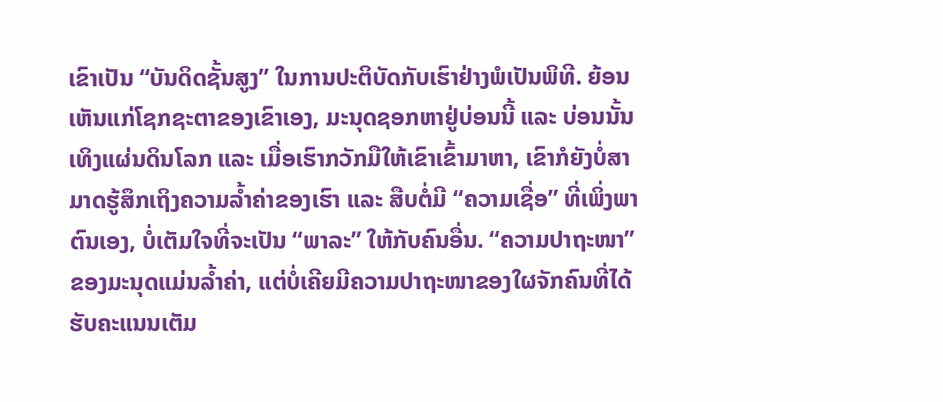ເຂົາເປັນ “ບັນດິດຊັ້ນສູງ” ໃນການປະຕິບັດກັບເຮົາຢ່າງພໍເປັນພິທີ. ຍ້ອນເຫັນແກ່ໂຊກຊະຕາຂອງເຂົາເອງ, ມະນຸດຊອກຫາຢູ່ບ່ອນນີ້ ແລະ ບ່ອນນັ້ນເທິງແຜ່ນດິນໂລກ ແລະ ເມື່ອເຮົາກວັກມືໃຫ້ເຂົາເຂົ້າມາຫາ, ເຂົາກໍຍັງບໍ່ສາມາດຮູ້ສຶກເຖິງຄວາມລໍ້າຄ່າຂອງເຮົາ ແລະ ສືບຕໍ່ມີ “ຄວາມເຊື່ອ” ທີ່ເພິ່ງພາຕົນເອງ, ບໍ່ເຕັມໃຈທີ່ຈະເປັນ “ພາລະ” ໃຫ້ກັບຄົນອື່ນ. “ຄວາມປາຖະໜາ” ຂອງມະນຸດແມ່ນລໍ້າຄ່າ, ແຕ່ບໍ່ເຄີຍມີຄວາມປາຖະໜາຂອງໃຜຈັກຄົນທີ່ໄດ້ຮັບຄະແນນເຕັມ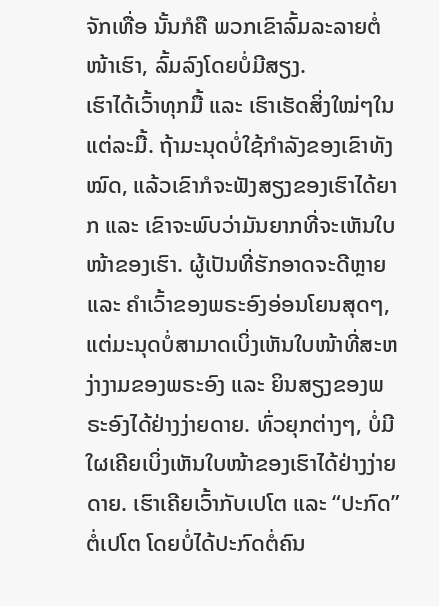ຈັກເທື່ອ ນັ້ນກໍຄື ພວກເຂົາລົ້ມລະລາຍຕໍ່ໜ້າເຮົາ, ລົ້ມລົງໂດຍບໍ່ມີສຽງ.
ເຮົາໄດ້ເວົ້າທຸກມື້ ແລະ ເຮົາເຮັດສິ່ງໃໝ່ໆໃນແຕ່ລະມື້. ຖ້າມະນຸດບໍ່ໃຊ້ກຳລັງຂອງເຂົາທັງໝົດ, ແລ້ວເຂົາກໍຈະຟັງສຽງຂອງເຮົາໄດ້ຍາກ ແລະ ເຂົາຈະພົບວ່າມັນຍາກທີ່ຈະເຫັນໃບໜ້າຂອງເຮົາ. ຜູ້ເປັນທີ່ຮັກອາດຈະດີຫຼາຍ ແລະ ຄຳເວົ້າຂອງພຣະອົງອ່ອນໂຍນສຸດໆ, ແຕ່ມະນຸດບໍ່ສາມາດເບິ່ງເຫັນໃບໜ້າທີ່ສະຫງ່າງາມຂອງພຣະອົງ ແລະ ຍິນສຽງຂອງພຣະອົງໄດ້ຢ່າງງ່າຍດາຍ. ທົ່ວຍຸກຕ່າງໆ, ບໍ່ມີໃຜເຄີຍເບິ່ງເຫັນໃບໜ້າຂອງເຮົາໄດ້ຢ່າງງ່າຍດາຍ. ເຮົາເຄີຍເວົ້າກັບເປໂຕ ແລະ “ປະກົດ” ຕໍ່ເປໂຕ ໂດຍບໍ່ໄດ້ປະກົດຕໍ່ຄົນ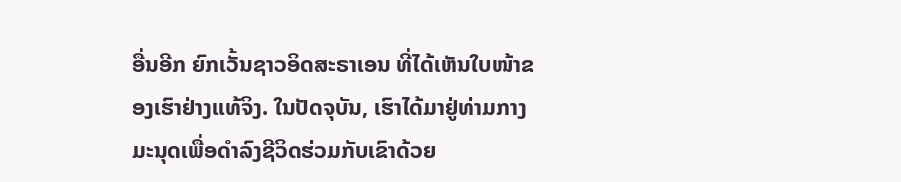ອື່ນອີກ ຍົກເວັ້ນຊາວອິດສະຣາເອນ ທີ່ໄດ້ເຫັນໃບໜ້າຂອງເຮົາຢ່າງແທ້ຈິງ. ໃນປັດຈຸບັນ, ເຮົາໄດ້ມາຢູ່ທ່າມກາງມະນຸດເພື່ອດຳລົງຊີວິດຮ່ວມກັບເຂົາດ້ວຍ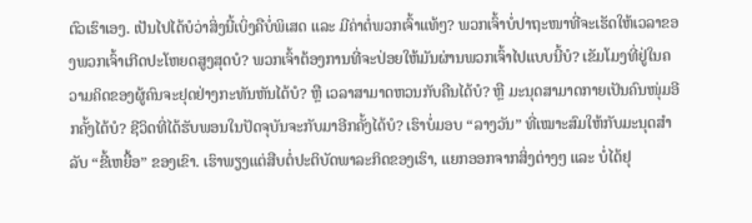ຕົວເຮົາເອງ. ເປັນໄປໄດ້ບໍວ່າສິ່ງນີ້ເບິ່ງຄືບໍ່ພິເສດ ແລະ ມີຄ່າຕໍ່ພວກເຈົ້າແທ້ໆ? ພວກເຈົ້າບໍ່ປາຖະໜາທີ່ຈະເຮັດໃຫ້ເວລາຂອງພວກເຈົ້າເກີດປະໂຫຍດສູງສຸດບໍ? ພວກເຈົ້າຕ້ອງການທີ່ຈະປ່ອຍໃຫ້ມັນຜ່ານພວກເຈົ້າໄປແບບນີ້ບໍ? ເຂັມໂມງທີ່ຢູ່ໃນຄວາມຄິດຂອງຜູ້ຄົນຈະຢຸດຢ່າງກະທັນຫັນໄດ້ບໍ? ຫຼື ເວລາສາມາດຫວນກັບຄືນໄດ້ບໍ? ຫຼື ມະນຸດສາມາດກາຍເປັນຄົນໜຸ່ມອີກຄັ້ງໄດ້ບໍ? ຊີວິດທີ່ໄດ້ຮັບພອນໃນປັດຈຸບັນຈະກັບມາອີກຄັ້ງໄດ້ບໍ? ເຮົາບໍ່ມອບ “ລາງວັນ” ທີ່ເໝາະສົມໃຫ້ກັບມະນຸດສຳລັບ “ຂີ້ເຫຍື້ອ” ຂອງເຂົາ. ເຮົາພຽງແຕ່ສືບຕໍ່ປະຕິບັດພາລະກິດຂອງເຮົາ, ແຍກອອກຈາກສິ່ງຕ່າງໆ ແລະ ບໍ່ໄດ້ຢຸ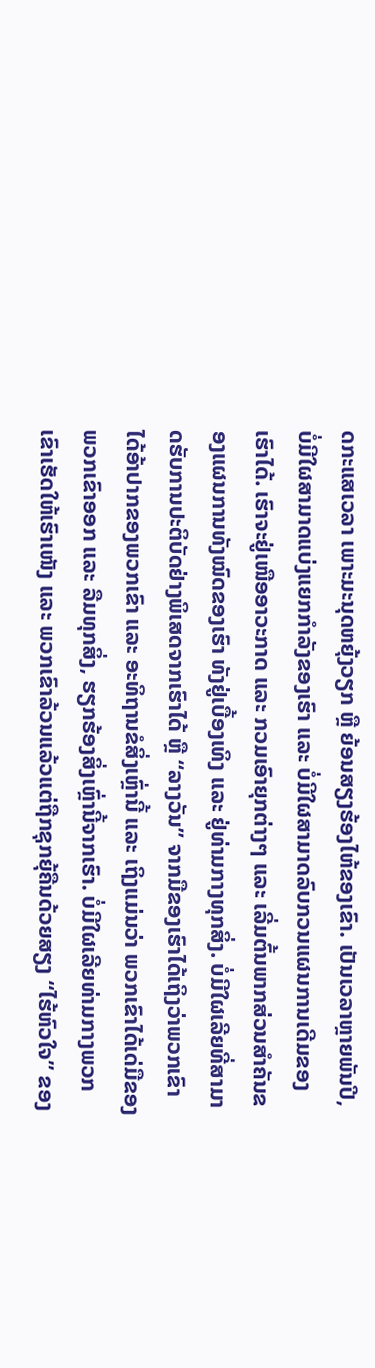ດກະແສເວລາ ເພາະມະນຸດຫຍຸ້ງວຽກ ຫຼື ຍ້ອນສຽງຮ້ອງໄຫ້ຂອງເຂົາ. ເປັນເວລາຫຼາຍພັນປີ, ບໍ່ມີໃຜສາມາດແບ່ງແຍກກຳລັງຂອງເຮົາ ແລະ ບໍ່ມີໃຜສາມາດລົບກວນແຜນການເດີມຂອງເຮົາໄດ້. ເຮົາຈະຢູ່ເໜືອອາວະກາດ ແລະ ກວມເອົາຍຸກຕ່າງໆ ແລະ ເລີ່ມຕົ້ນພາກສ່ວນສຳຄັນຂອງແຜນການທັງໝົດຂອງເຮົາ ທັງຢູ່ເບື້ອງເທິງ ແລະ ຢູ່ທ່າມກາງທຸກສິ່ງ. ບໍ່ມີໃຜເລີຍທີ່ສາມາດຮັບການປະຕິບັດຢ່າງພິເສດຈາກເຮົາໄດ້ ຫຼື “ລາງວັນ” ຈາກມືຂອງເຮົາໄດ້ເຖິງວ່າພວກເຂົາໄດ້ອ້າປາກຂອງພວກເຂົາ ແລະ ອະທິຖານຂໍສິ່ງເຫຼົ່ານີ້ ແລະ ເຖິງແມ່ນວ່າ ພວກເຂົາໄດ້ເດ່ມືຂອງພວກເຂົາອອກ ແລະ ລືມທຸກສິ່ງ, ຮຽກຮ້ອງສິ່ງເຫຼົ່ານີ້ຈາກເຮົາ. ບໍ່ມີໃຜເລີຍທ່າມກາງພວກເຂົາເຮັດໃຫ້ເຮົາເໜັງ ແລະ ພວກເຂົາລ້ວນແລ້ວແຕ່ຖືກຊຸກຍຸ້ຄືນດ້ວຍສຽງ “ໄຮ້ຫົວໃຈ” ຂອງ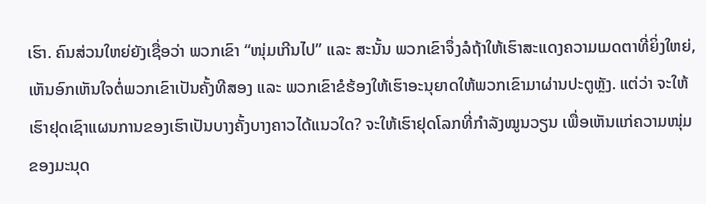ເຮົາ. ຄົນສ່ວນໃຫຍ່ຍັງເຊື່ອວ່າ ພວກເຂົາ “ໜຸ່ມເກີນໄປ” ແລະ ສະນັ້ນ ພວກເຂົາຈຶ່ງລໍຖ້າໃຫ້ເຮົາສະແດງຄວາມເມດຕາທີ່ຍິ່ງໃຫຍ່, ເຫັນອົກເຫັນໃຈຕໍ່ພວກເຂົາເປັນຄັ້ງທີສອງ ແລະ ພວກເຂົາຂໍຮ້ອງໃຫ້ເຮົາອະນຸຍາດໃຫ້ພວກເຂົາມາຜ່ານປະຕູຫຼັງ. ແຕ່ວ່າ ຈະໃຫ້ເຮົາຢຸດເຊົາແຜນການຂອງເຮົາເປັນບາງຄັ້ງບາງຄາວໄດ້ແນວໃດ? ຈະໃຫ້ເຮົາຢຸດໂລກທີ່ກຳລັງໝູນວຽນ ເພື່ອເຫັນແກ່ຄວາມໜຸ່ມຂອງມະນຸດ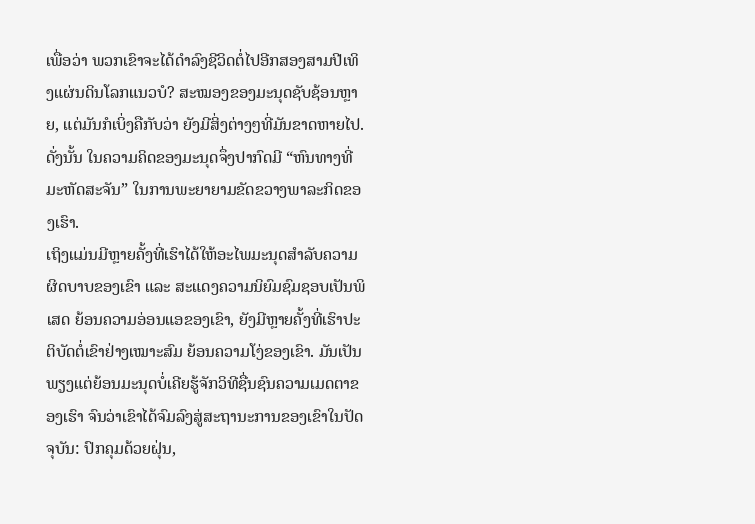ເພື່ອວ່າ ພວກເຂົາຈະໄດ້ດຳລົງຊີວິດຕໍ່ໄປອີກສອງສາມປີເທິງແຜ່ນດິນໂລກແນວບໍ? ສະໝອງຂອງມະນຸດຊັບຊ້ອນຫຼາຍ, ແຕ່ມັນກໍເບິ່ງຄືກັບວ່າ ຍັງມີສິ່ງຕ່າງໆທີ່ມັນຂາດຫາຍໄປ. ດັ່ງນັ້ນ ໃນຄວາມຄິດຂອງມະນຸດຈຶ່ງປາກົດມີ “ຫົນທາງທີ່ມະຫັດສະຈັນ” ໃນການພະຍາຍາມຂັດຂວາງພາລະກິດຂອງເຮົາ.
ເຖິງແມ່ນມີຫຼາຍຄັ້ງທີ່ເຮົາໄດ້ໃຫ້ອະໄພມະນຸດສຳລັບຄວາມຜິດບາບຂອງເຂົາ ແລະ ສະແດງຄວາມນິຍົມຊົມຊອບເປັນພິເສດ ຍ້ອນຄວາມອ່ອນແອຂອງເຂົາ, ຍັງມີຫຼາຍຄັ້ງທີ່ເຮົາປະຕິບັດຕໍ່ເຂົາຢ່າງເໝາະສົມ ຍ້ອນຄວາມໂງ່ຂອງເຂົາ. ມັນເປັນພຽງແຕ່ຍ້ອນມະນຸດບໍ່ເຄີຍຮູ້ຈັກວິທີຊື່ນຊົນຄວາມເມດຕາຂອງເຮົາ ຈົນວ່າເຂົາໄດ້ຈົມລົງສູ່ສະຖານະການຂອງເຂົາໃນປັດຈຸບັນ: ປົກຄຸມດ້ວຍຝຸ່ນ,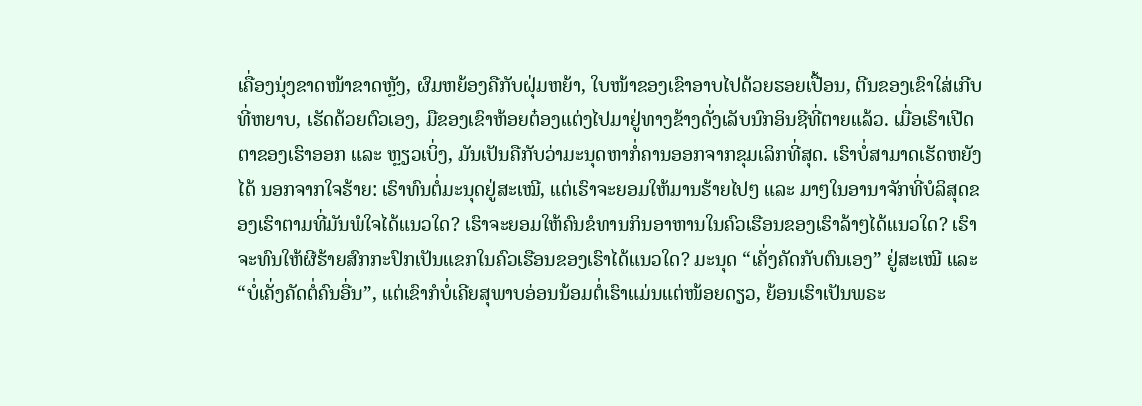ເຄື່ອງນຸ່ງຂາດໜ້າຂາດຫຼັງ, ຜົມຫຍ້ອງຄືກັບຝຸ່ມຫຍ້າ, ໃບໜ້າຂອງເຂົາອາບໄປດ້ວຍຮອຍເປື້ອນ, ຕີນຂອງເຂົາໃສ່ເກີບທີ່ຫຍາບ, ເຮັດດ້ວຍຕົວເອງ, ມືຂອງເຂົາຫ້ອຍຕ໋ອງແຕ່ງໄປມາຢູ່ທາງຂ້າງດັ່ງເລັບນົກອິນຊີທີ່ຕາຍແລ້ວ. ເມື່ອເຮົາເປີດຕາຂອງເຮົາອອກ ແລະ ຫຼຽວເບິ່ງ, ມັນເປັນຄືກັບວ່າມະນຸດຫາກໍ່ຄານອອກຈາກຂຸມເລິກທີ່ສຸດ. ເຮົາບໍ່ສາມາດເຮັດຫຍັງໄດ້ ນອກຈາກໃຈຮ້າຍ: ເຮົາທົນຕໍ່ມະນຸດຢູ່ສະເໝີ, ແຕ່ເຮົາຈະຍອມໃຫ້ມານຮ້າຍໄປໆ ແລະ ມາໆໃນອານາຈັກທີ່ບໍລິສຸດຂອງເຮົາຕາມທີ່ມັນພໍໃຈໄດ້ແນວໃດ? ເຮົາຈະຍອມໃຫ້ຄົນຂໍທານກິນອາຫານໃນຄົວເຮືອນຂອງເຮົາລ້າໆໄດ້ແນວໃດ? ເຮົາຈະທົນໃຫ້ຜີຮ້າຍສົກກະປົກເປັນແຂກໃນຄົວເຮືອນຂອງເຮົາໄດ້ແນວໃດ? ມະນຸດ “ເຄັ່ງຄັດກັບຕົນເອງ” ຢູ່ສະເໝີ ແລະ “ບໍ່ເຄັ່ງຄັດຕໍ່ຄົນອື່ນ”, ແຕ່ເຂົາກໍບໍ່ເຄີຍສຸພາບອ່ອນນ້ອມຕໍ່ເຮົາແມ່ນແຕ່ໜ້ອຍດຽວ, ຍ້ອນເຮົາເປັນພຣະ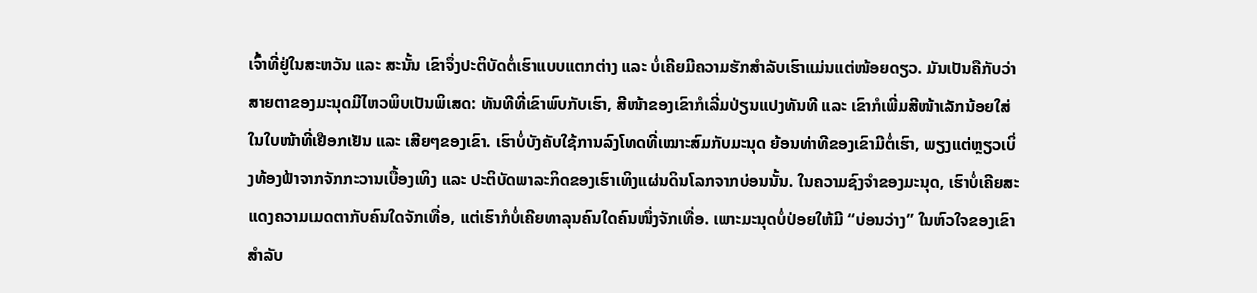ເຈົ້າທີ່ຢູ່ໃນສະຫວັນ ແລະ ສະນັ້ນ ເຂົາຈຶ່ງປະຕິບັດຕໍ່ເຮົາແບບແຕກຕ່າງ ແລະ ບໍ່ເຄີຍມີຄວາມຮັກສຳລັບເຮົາແມ່ນແຕ່ໜ້ອຍດຽວ. ມັນເປັນຄືກັບວ່າສາຍຕາຂອງມະນຸດມີໄຫວພິບເປັນພິເສດ: ທັນທີທີ່ເຂົາພົບກັບເຮົາ, ສີໜ້າຂອງເຂົາກໍເລີ່ມປ່ຽນແປງທັນທີ ແລະ ເຂົາກໍເພີ່ມສີໜ້າເລັກນ້ອຍໃສ່ໃນໃບໜ້າທີ່ເຢືອກເຢັນ ແລະ ເສີຍໆຂອງເຂົາ. ເຮົາບໍ່ບັງຄັບໃຊ້ການລົງໂທດທີ່ເໝາະສົມກັບມະນຸດ ຍ້ອນທ່າທີຂອງເຂົາມີຕໍ່ເຮົາ, ພຽງແຕ່ຫຼຽວເບິ່ງທ້ອງຟ້າຈາກຈັກກະວານເບື້ອງເທິງ ແລະ ປະຕິບັດພາລະກິດຂອງເຮົາເທິງແຜ່ນດິນໂລກຈາກບ່ອນນັ້ນ. ໃນຄວາມຊົງຈຳຂອງມະນຸດ, ເຮົາບໍ່ເຄີຍສະແດງຄວາມເມດຕາກັບຄົນໃດຈັກເທື່ອ, ແຕ່ເຮົາກໍບໍ່ເຄີຍທາລຸນຄົນໃດຄົນໜຶ່ງຈັກເທື່ອ. ເພາະມະນຸດບໍ່ປ່ອຍໃຫ້ມີ “ບ່ອນວ່າງ” ໃນຫົວໃຈຂອງເຂົາສຳລັບ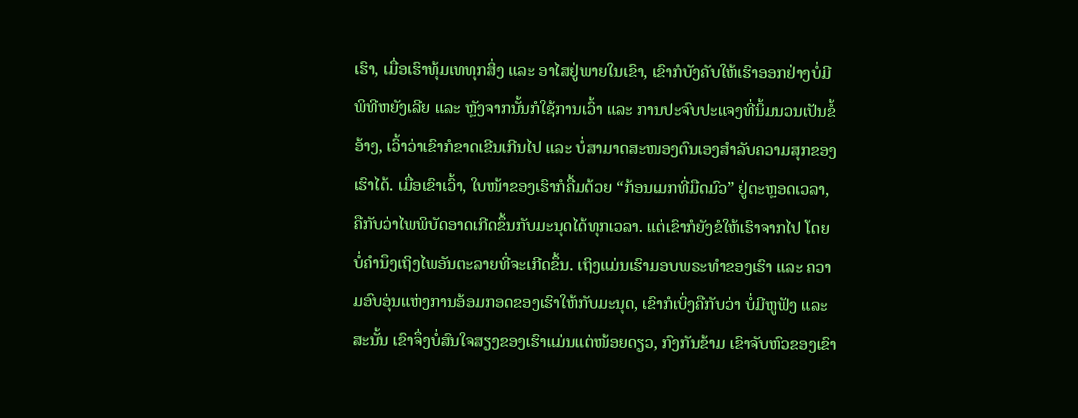ເຮົາ, ເມື່ອເຮົາທຸ້ມເທທຸກສິ່ງ ແລະ ອາໄສຢູ່ພາຍໃນເຂົາ, ເຂົາກໍບັງຄັບໃຫ້ເຮົາອອກຢ່າງບໍ່ມີພິທີຫຍັງເລີຍ ແລະ ຫຼັງຈາກນັ້ນກໍໃຊ້ການເວົ້າ ແລະ ການປະຈົບປະແຈງທີ່ນິ້ມນວນເປັນຂໍ້ອ້າງ, ເວົ້າວ່າເຂົາກໍຂາດເຂີນເກີນໄປ ແລະ ບໍ່ສາມາດສະໜອງຕົນເອງສຳລັບຄວາມສຸກຂອງເຮົາໄດ້. ເມື່ອເຂົາເວົ້າ, ໃບໜ້າຂອງເຮົາກໍຄື້ມດ້ວຍ “ກ້ອນເມກທີ່ມືດມົວ” ຢູ່ຕະຫຼອດເວລາ, ຄືກັບວ່າໄພພິບັດອາດເກີດຂຶ້ນກັບມະນຸດໄດ້ທຸກເວລາ. ແຕ່ເຂົາກໍຍັງຂໍໃຫ້ເຮົາຈາກໄປ ໂດຍບໍ່ຄຳນຶງເຖິງໄພອັນຕະລາຍທີ່ຈະເກີດຂຶ້ນ. ເຖິງແມ່ນເຮົາມອບພຣະທຳຂອງເຮົາ ແລະ ຄວາມອົບອຸ່ນແຫ່ງການອ້ອມກອດຂອງເຮົາໃຫ້ກັບມະນຸດ, ເຂົາກໍເບິ່ງຄືກັບວ່າ ບໍ່ມີຫູຟັງ ແລະ ສະນັ້ນ ເຂົາຈຶ່ງບໍ່ສົນໃຈສຽງຂອງເຮົາແມ່ນແຕ່ໜ້ອຍດຽວ, ກົງກັນຂ້າມ ເຂົາຈັບຫົວຂອງເຂົາ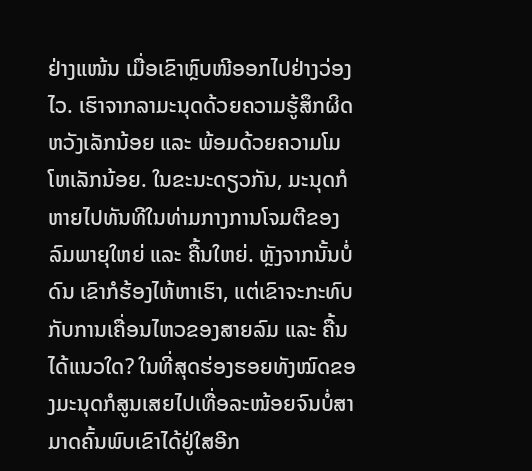ຢ່າງແໜ້ນ ເມື່ອເຂົາຫຼົບໜີອອກໄປຢ່າງວ່ອງໄວ. ເຮົາຈາກລາມະນຸດດ້ວຍຄວາມຮູ້ສຶກຜິດຫວັງເລັກນ້ອຍ ແລະ ພ້ອມດ້ວຍຄວາມໂມໂຫເລັກນ້ອຍ. ໃນຂະນະດຽວກັນ, ມະນຸດກໍຫາຍໄປທັນທີໃນທ່າມກາງການໂຈມຕີຂອງລົມພາຍຸໃຫຍ່ ແລະ ຄື້ນໃຫຍ່. ຫຼັງຈາກນັ້ນບໍ່ດົນ ເຂົາກໍຮ້ອງໄຫ້ຫາເຮົາ, ແຕ່ເຂົາຈະກະທົບກັບການເຄື່ອນໄຫວຂອງສາຍລົມ ແລະ ຄື້ນໄດ້ແນວໃດ? ໃນທີ່ສຸດຮ່ອງຮອຍທັງໝົດຂອງມະນຸດກໍສູນເສຍໄປເທື່ອລະໜ້ອຍຈົນບໍ່ສາມາດຄົ້ນພົບເຂົາໄດ້ຢູ່ໃສອີກ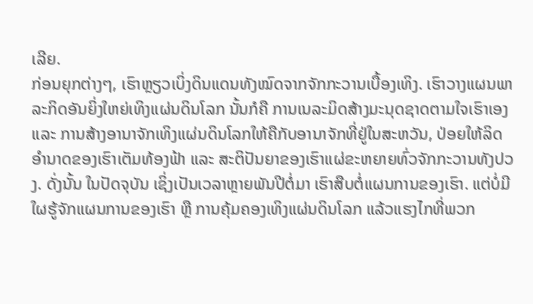ເລີຍ.
ກ່ອນຍຸກຕ່າງໆ, ເຮົາຫຼຽວເບິ່ງດິນແດນທັງໝົດຈາກຈັກກະວານເບື້ອງເທິງ. ເຮົາວາງແຜນພາລະກິດອັນຍິ່ງໃຫຍ່ເທິງແຜ່ນດິນໂລກ ນັ້ນກໍຄື ການເນລະມິດສ້າງມະນຸດຊາດຕາມໃຈເຮົາເອງ ແລະ ການສ້າງອານາຈັກເທິງແຜ່ນດິນໂລກໃຫ້ຄືກັບອານາຈັກທີ່ຢູ່ໃນສະຫວັນ, ປ່ອຍໃຫ້ລິດອຳນາດຂອງເຮົາເຕັມທ້ອງຟ້າ ແລະ ສະຕິປັນຍາຂອງເຮົາແຜ່ຂະຫຍາຍທົ່ວຈັກກະວານທັງປວງ. ດັ່ງນັ້ນ ໃນປັດຈຸບັນ ເຊິ່ງເປັນເວລາຫຼາຍພັນປີຕໍ່ມາ ເຮົາສືບຕໍ່ແຜນການຂອງເຮົາ. ແຕ່ບໍ່ມີໃຜຮູ້ຈັກແຜນການຂອງເຮົາ ຫຼື ການຄຸ້ມຄອງເທິງແຜ່ນດິນໂລກ ແລ້ວແຮງໄກທີ່ພວກ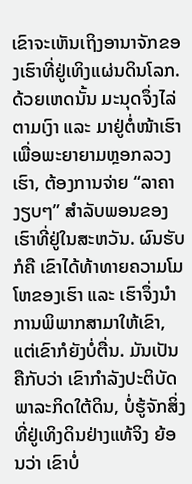ເຂົາຈະເຫັນເຖິງອານາຈັກຂອງເຮົາທີ່ຢູ່ເທິງແຜ່ນດິນໂລກ. ດ້ວຍເຫດນັ້ນ ມະນຸດຈຶ່ງໄລ່ຕາມເງົາ ແລະ ມາຢູ່ຕໍ່ໜ້າເຮົາເພື່ອພະຍາຍາມຫຼອກລວງເຮົາ, ຕ້ອງການຈ່າຍ “ລາຄາງຽບໆ” ສຳລັບພອນຂອງເຮົາທີ່ຢູ່ໃນສະຫວັນ. ຜົນຮັບກໍຄື ເຂົາໄດ້ທ້າທາຍຄວາມໂມໂຫຂອງເຮົາ ແລະ ເຮົາຈຶ່ງນໍາການພິພາກສາມາໃຫ້ເຂົາ, ແຕ່ເຂົາກໍຍັງບໍ່ຕື່ນ. ມັນເປັນຄືກັບວ່າ ເຂົາກຳລັງປະຕິບັດພາລະກິດໃຕ້ດິນ, ບໍ່ຮູ້ຈັກສິ່ງທີ່ຢູ່ເທິງດິນຢ່າງແທ້ຈິງ ຍ້ອນວ່າ ເຂົາບໍ່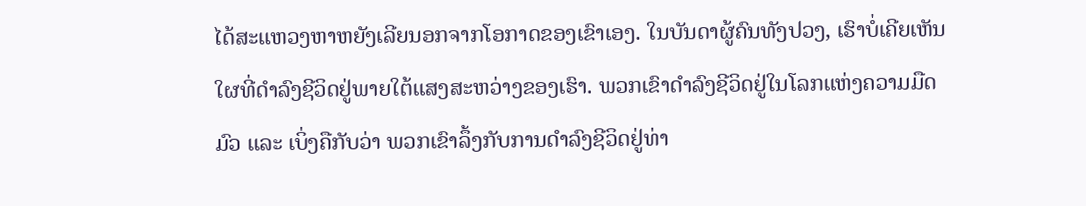ໄດ້ສະແຫວງຫາຫຍັງເລີຍນອກຈາກໂອກາດຂອງເຂົາເອງ. ໃນບັນດາຜູ້ຄົນທັງປວງ, ເຮົາບໍ່ເຄີຍເຫັນໃຜທີ່ດຳລົງຊີວິດຢູ່ພາຍໃຕ້ແສງສະຫວ່າງຂອງເຮົາ. ພວກເຂົາດຳລົງຊີວິດຢູ່ໃນໂລກແຫ່ງຄວາມມືດມົວ ແລະ ເບິ່ງຄືກັບວ່າ ພວກເຂົາລຶ້ງກັບການດຳລົງຊີວິດຢູ່ທ່າ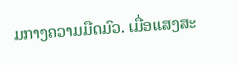ມກາງຄວາມມືດມົວ. ເມື່ອແສງສະ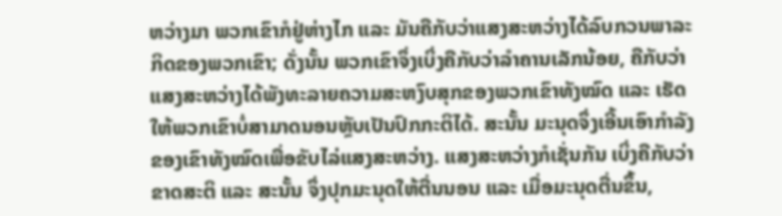ຫວ່າງມາ ພວກເຂົາກໍຢູ່ຫ່າງໄກ ແລະ ມັນຄືກັບວ່າແສງສະຫວ່າງໄດ້ລົບກວນພາລະກິດຂອງພວກເຂົາ; ດັ່ງນັ້ນ ພວກເຂົາຈຶ່ງເບິ່ງຄືກັບວ່າລຳຄານເລັກນ້ອຍ, ຄືກັບວ່າແສງສະຫວ່າງໄດ້ພັງທະລາຍຄວາມສະຫງົບສຸກຂອງພວກເຂົາທັງໝົດ ແລະ ເຮັດໃຫ້ພວກເຂົາບໍ່ສາມາດນອນຫຼັບເປັນປົກກະຕິໄດ້. ສະນັ້ນ ມະນຸດຈຶ່ງເອີ້ນເອົາກຳລັງຂອງເຂົາທັງໝົດເພື່ອຂັບໄລ່ແສງສະຫວ່າງ. ແສງສະຫວ່າງກໍເຊັ່ນກັນ ເບິ່ງຄືກັບວ່າຂາດສະຕິ ແລະ ສະນັ້ນ ຈຶ່ງປຸກມະນຸດໃຫ້ຕື່ນນອນ ແລະ ເມື່ອມະນຸດຕື່ນຂຶ້ນ,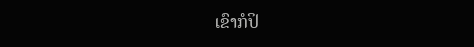ເຂົາກໍປິ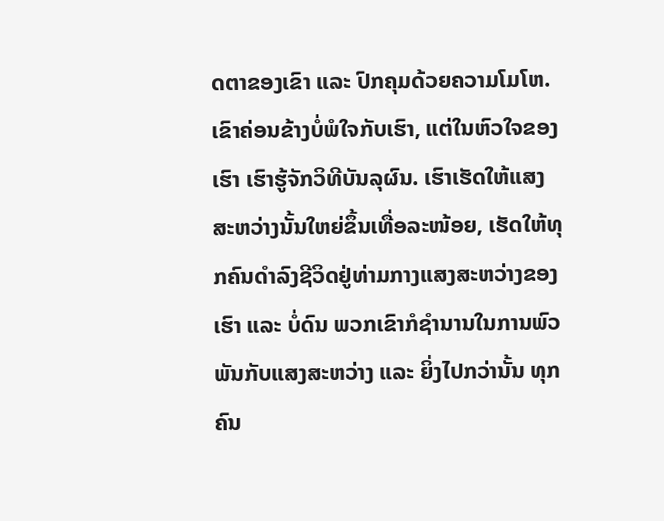ດຕາຂອງເຂົາ ແລະ ປົກຄຸມດ້ວຍຄວາມໂມໂຫ. ເຂົາຄ່ອນຂ້າງບໍ່ພໍໃຈກັບເຮົາ, ແຕ່ໃນຫົວໃຈຂອງເຮົາ ເຮົາຮູ້ຈັກວິທີບັນລຸຜົນ. ເຮົາເຮັດໃຫ້ແສງສະຫວ່າງນັ້ນໃຫຍ່ຂຶ້ນເທື່ອລະໜ້ອຍ, ເຮັດໃຫ້ທຸກຄົນດຳລົງຊີວິດຢູ່ທ່າມກາງແສງສະຫວ່າງຂອງເຮົາ ແລະ ບໍ່ດົນ ພວກເຂົາກໍຊໍານານໃນການພົວພັນກັບແສງສະຫວ່າງ ແລະ ຍິ່ງໄປກວ່ານັ້ນ ທຸກຄົນ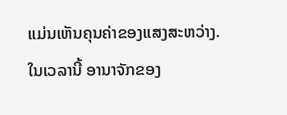ແມ່ນເຫັນຄຸນຄ່າຂອງແສງສະຫວ່າງ. ໃນເວລານີ້ ອານາຈັກຂອງ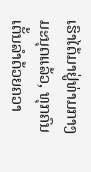ເຮົາໄດ້ມາຢູ່ທ່າມກາງມະນຸດແລ້ວ, ທຸກຄົນເຕັ້ນລຳດ້ວຍຄວາ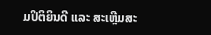ມປິຕິຍິນດີ ແລະ ສະເຫຼີມສະ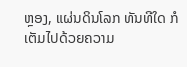ຫຼອງ, ແຜ່ນດິນໂລກ ທັນທີໃດ ກໍເຕັມໄປດ້ວຍຄວາມ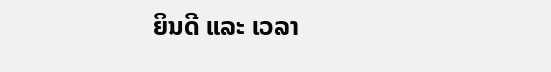ຍິນດີ ແລະ ເວລາ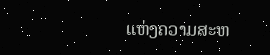ແຫ່ງຄວາມສະຫ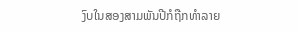ງົບໃນສອງສາມພັນປີກໍຖືກທຳລາຍ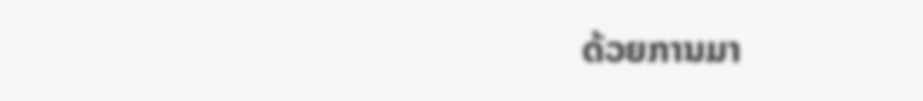ດ້ວຍການມາ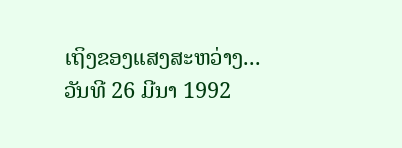ເຖິງຂອງແສງສະຫວ່າງ...
ວັນທີ 26 ມີນາ 1992